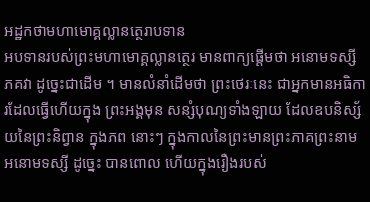អដ្ឋកថាមហាមោគ្គល្លានត្ថេរាបទាន
អបទានរបស់ព្រះមហាមោគ្គល្លានត្ថេរ មានពាក្យផ្តើមថា អនោមទស្សី ភគវា ដូច្នេះជាដើម ។ មានលំនាំដើមថា ព្រះថេរៈនេះ ជាអ្នកមានអធិការដែលធ្វើហើយក្នុង ព្រះអង្គមុន សន្សំបុណ្យទាំងឡាយ ដែលឧបនិស្ស័យនៃព្រះនិព្វាន ក្នុងភព នោះៗ ក្នុងកាលនៃព្រះមានព្រះភាគព្រះនាមអនោមទស្សី ដូច្នេះ បានពោល ហើយក្នុងរឿងរបស់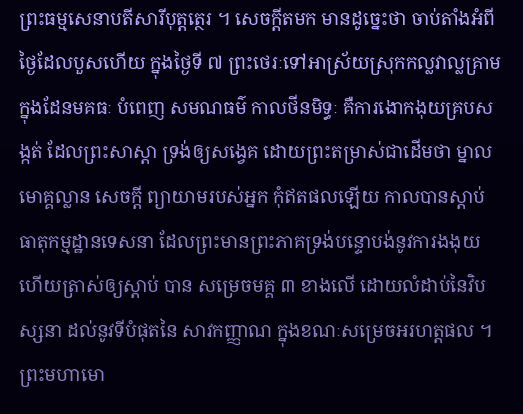ព្រះធម្មសេនាបតីសារីបុត្តត្ថេរ ។ សេចក្តីតមក មានដូច្នេះថា ចាប់តាំងអំពីថ្ងៃដែលបួសហើយ ក្នុងថ្ងៃទី ៧ ព្រះថេរៈទៅអាស្រ័យស្រុកកល្លវាល្លគ្រាម ក្នុងដែនមគធៈ បំពេញ សមណធម៌ កាលថីនមិទ្ធៈ គឺការងោកងុយគ្របសង្កត់ ដែលព្រះសាស្តា ទ្រង់ឲ្យសង្វេគ ដោយព្រះតម្រាស់ជាដើមថា ម្នាលមោគ្គល្លាន សេចក្តី ព្យាយាមរបស់អ្នក កុំឥតផលឡើយ កាលបានស្តាប់ធាតុកម្មដ្ឋានទេសនា ដែលព្រះមានព្រះភាគទ្រង់បន្ទោបង់នូវការងងុយ ហើយត្រាស់ឲ្យស្តាប់ បាន សម្រេចមគ្គ ៣ ខាងលើ ដោយលំដាប់នៃវិបស្សនា ដល់នូវទីបំផុតនៃ សាវកញ្ញាណ ក្នុងខណៈសម្រេចអរហត្តផល ។ ព្រះមហាមោ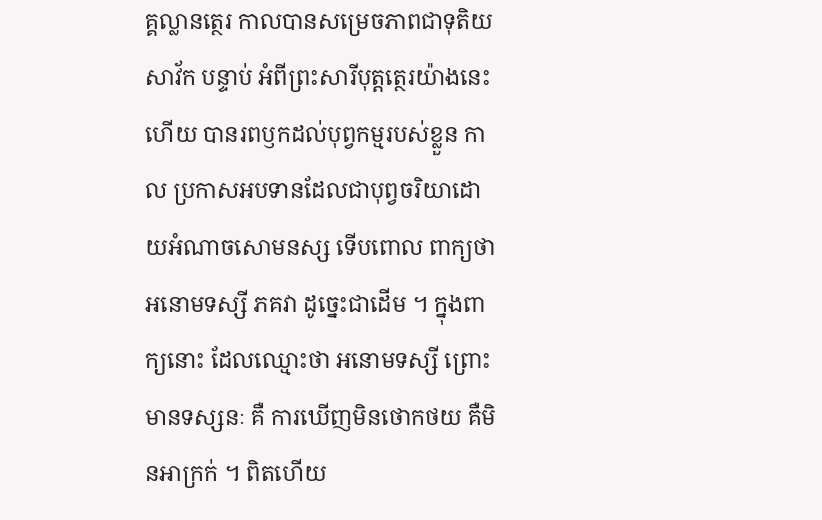គ្គល្លានត្ថេរ កាលបានសម្រេចភាពជាទុតិយសាវ័ក បន្ទាប់ អំពីព្រះសារីបុត្តត្ថេរយ៉ាងនេះហើយ បានរពឫកដល់បុព្វកម្មរបស់ខ្លួន កាល ប្រកាសអបទានដែលជាបុព្វចរិយាដោយអំណាចសោមនស្ស ទើបពោល ពាក្យថា អនោមទស្សី ភគវា ដូច្នេះជាដើម ។ ក្នុងពាក្យនោះ ដែលឈ្មោះថា អនោមទស្សី ព្រោះមានទស្សនៈ គឺ ការឃើញមិនថោកថយ គឺមិនអាក្រក់ ។ ពិតហើយ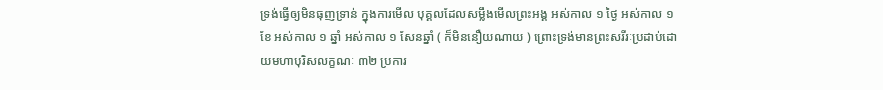ទ្រង់ធ្វើឲ្យមិនធុញទ្រាន់ ក្នុងការមើល បុគ្គលដែលសម្លឹងមើលព្រះអង្គ អស់កាល ១ ថ្ងៃ អស់កាល ១ ខែ អស់កាល ១ ឆ្នាំ អស់កាល ១ សែនឆ្នាំ ( ក៏មិននឿយណាយ ) ព្រោះទ្រង់មានព្រះសរីរៈប្រដាប់ដោយមហាបុរិសលក្ខណៈ ៣២ ប្រការ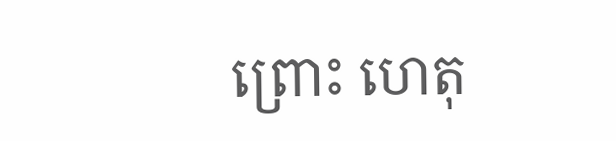ព្រោះ ហេតុ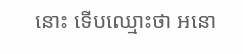នោះ ទើបឈ្មោះថា អនោ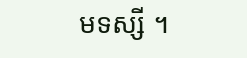មទស្សី ។